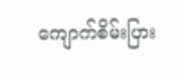ကျောက်စိမ်းပြား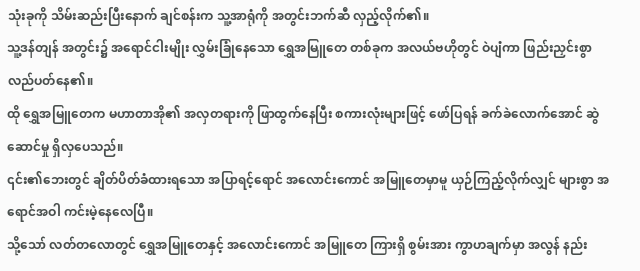သုံးခုကို သိမ်းဆည်းပြီးနောက် ချင်စန်းက သူ့အာရုံကို အတွင်းဘက်ဆီ လှည့်လိုက်၏။
သူ့ဒန်တျန် အတွင်း၌ အရောင်ငါးမျိုး လွှမ်းခြုံနေသော ရွှေအမြူတေ တစ်ခုက အလယ်ဗဟိုတွင် ဝဲပျံကာ ဖြည်းညှင်းစွာ လည်ပတ်နေ၏။
ထို ရွှေအမြူတေက မဟာတာအို၏ အလှတရားကို ဖြာထွက်နေပြီး စကားလုံးများဖြင့် ဖော်ပြရန် ခက်ခဲလောက်အောင် ဆွဲဆောင်မှု ရှိလှပေသည်။
၎င်း၏ဘေးတွင် ချိတ်ပိတ်ခံထားရသော အပြာရင့်ရောင် အလောင်းကောင် အမြူတေမှာမူ ယှဉ်ကြည့်လိုက်လျှင် များစွာ အရောင်အဝါ ကင်းမဲ့နေလေပြီ။
သို့သော် လတ်တလောတွင် ရွှေအမြူတေနှင့် အလောင်းကောင် အမြူတေ ကြားရှိ စွမ်းအား ကွာဟချက်မှာ အလွန် နည်း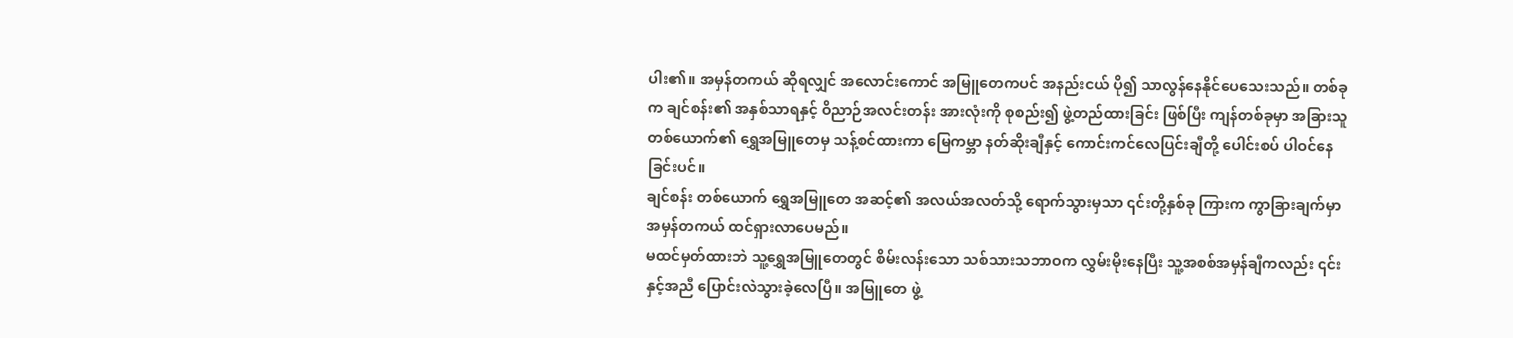ပါး၏။ အမှန်တကယ် ဆိုရလျှင် အလောင်းကောင် အမြူတေကပင် အနည်းငယ် ပို၍ သာလွန်နေနိုင်ပေသေးသည်။ တစ်ခုက ချင်စန်း၏ အနှစ်သာရနှင့် ဝိညာဉ်အလင်းတန်း အားလုံးကို စုစည်း၍ ဖွဲ့တည်ထားခြင်း ဖြစ်ပြီး ကျန်တစ်ခုမှာ အခြားသူ တစ်ယောက်၏ ရွှေအမြူတေမှ သန့်စင်ထားကာ မြေကမ္ဘာ နတ်ဆိုးချီနှင့် ကောင်းကင်လေပြင်းချီတို့ ပေါင်းစပ် ပါဝင်နေခြင်းပင်။
ချင်စန်း တစ်ယောက် ရွှေအမြူတေ အဆင့်၏ အလယ်အလတ်သို့ ရောက်သွားမှသာ ၎င်းတို့နှစ်ခု ကြားက ကွာခြားချက်မှာ အမှန်တကယ် ထင်ရှားလာပေမည်။
မထင်မှတ်ထားဘဲ သူ့ရွှေအမြူတေတွင် စိမ်းလန်းသော သစ်သားသဘာဝက လွှမ်းမိုးနေပြီး သူ့အစစ်အမှန်ချီကလည်း ၎င်းနှင့်အညီ ပြောင်းလဲသွားခဲ့လေပြီ။ အမြူတေ ဖွဲ့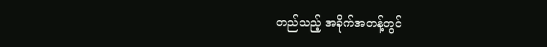တည်သည့် အခိုက်အတန့်တွင်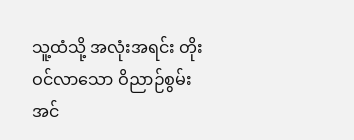သူ့ထံသို့ အလုံးအရင်း တိုးဝင်လာသော ဝိညာဉ်စွမ်းအင်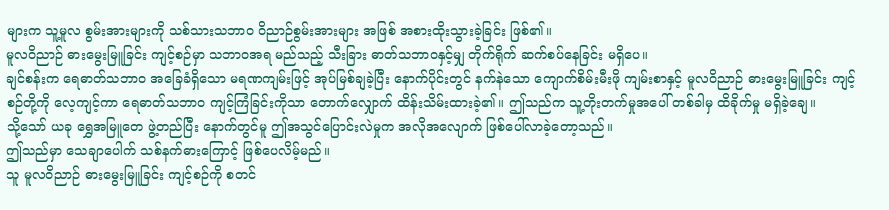များက သူ့မူလ စွမ်းအားများကို သစ်သားသဘာဝ ဝိညာဉ်စွမ်းအားများ အဖြစ် အစားထိုးသွားခဲ့ခြင်း ဖြစ်၏။
မူလဝိညာဉ် ဓားမွေးမြူခြင်း ကျင့်စဉ်မှာ သဘာဝအရ မည်သည့် သီးခြား ဓာတ်သဘာဝနှင့်မျှ တိုက်ရိုက် ဆက်စပ်နေခြင်း မရှိပေ။
ချင်စန်းက ရေဓာတ်သဘာဝ အခြေခံရှိသော မရဏကျမ်းဖြင့် အုပ်မြစ်ချခဲ့ပြီး နောက်ပိုင်းတွင် နက်နဲသော ကျောက်စိမ်းမီးဖို ကျမ်းစာနှင့် မူလဝိညာဉ် ဓားမွေးမြူခြင်း ကျင့်စဉ်တို့ကို လေ့ကျင့်ကာ ရေဓာတ်သဘာဝ ကျင့်ကြံခြင်းကိုသာ တောက်လျှောက် ထိန်းသိမ်းထားခဲ့၏။ ဤသည်က သူ့တိုးတက်မှုအပေါ် တစ်ခါမှ ထိခိုက်မှု မရှိခဲ့ချေ။
သို့သော် ယခု ရွှေအမြူတေ ဖွဲ့တည်ပြီး နောက်တွင်မူ ဤအသွင်ပြောင်းလဲမှုက အလိုအလျောက် ဖြစ်ပေါ်လာခဲ့တော့သည်။
ဤသည်မှာ သေချာပေါက် သစ်နက်ဓားကြောင့် ဖြစ်ပေလိမ့်မည်။
သူ မူလဝိညာဉ် ဓားမွေးမြူခြင်း ကျင့်စဉ်ကို စတင်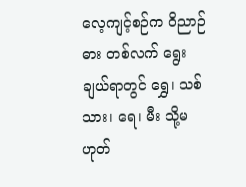လေ့ကျင့်စဉ်က ဝိညာဉ်ဓား တစ်လက် ရွေးချယ်ရာတွင် ရွှေ၊ သစ်သား၊ ရေ၊ မီး သို့မဟုတ်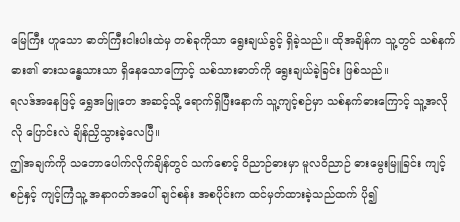မြေကြီး ဟူသော ဓာတ်ကြီးငါးပါးထဲမှ တစ်ခုကိုသာ ရွေးချယ်ခွင့် ရှိခဲ့သည်။ ထိုအချိန်က သူ့တွင် သစ်နက်ဓား၏ ဓားသန္ဓေသားသာ ရှိနေသောကြောင့် သစ်သားဓာတ်ကို ရွေးချယ်ခဲ့ခြင်း ဖြစ်သည်။
ရလဒ်အနေဖြင့် ရွှေအမြူတေ အဆင့်သို့ ရောက်ရှိပြီးနောက် သူ့ကျင့်စဉ်မှာ သစ်နက်ဓားကြောင့် သူ့အလိုလို ပြောင်းလဲ ချိန်ညှိသွားခဲ့လေပြီ။
ဤအချက်ကို သဘောပေါက်လိုက်ချိန်တွင် သက်စောင့် ဝိညာဉ်ဓားမှာ မူလဝိညာဉ် ဓားမွေးမြူခြင်း ကျင့်စဉ်နှင့် ကျင့်ကြံသူ့ အနာဂတ်အပေါ် ချင်စန်း အစပိုင်းက ထင်မှတ်ထားခဲ့သည်ထက် ပို၍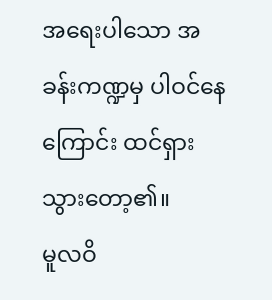အရေးပါသော အခန်းကဏ္ဍမှ ပါဝင်နေကြောင်း ထင်ရှားသွားတော့၏။
မူလဝိ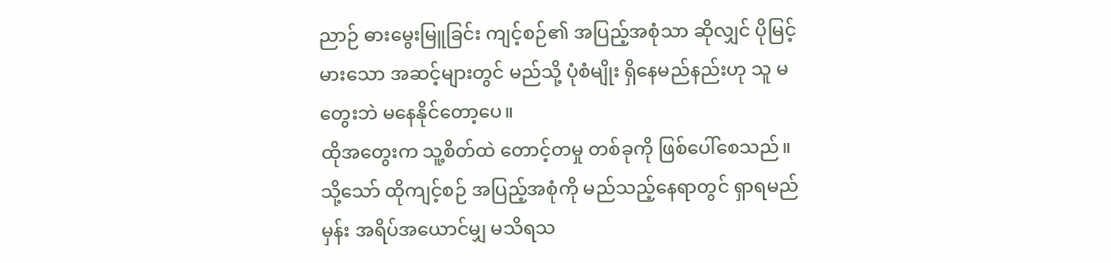ညာဉ် ဓားမွေးမြူခြင်း ကျင့်စဉ်၏ အပြည့်အစုံသာ ဆိုလျှင် ပိုမြင့်မားသော အဆင့်များတွင် မည်သို့ ပုံစံမျိုး ရှိနေမည်နည်းဟု သူ မတွေးဘဲ မနေနိုင်တော့ပေ။
ထိုအတွေးက သူ့စိတ်ထဲ တောင့်တမှု တစ်ခုကို ဖြစ်ပေါ်စေသည်။ သို့သော် ထိုကျင့်စဉ် အပြည့်အစုံကို မည်သည့်နေရာတွင် ရှာရမည်မှန်း အရိပ်အယောင်မျှ မသိရသ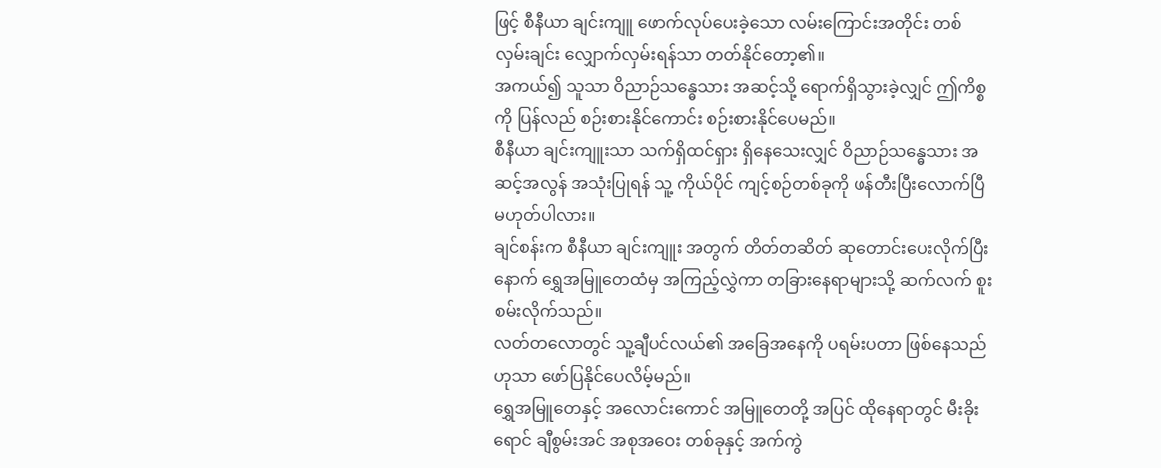ဖြင့် စီနီယာ ချင်းကျူ ဖောက်လုပ်ပေးခဲ့သော လမ်းကြောင်းအတိုင်း တစ်လှမ်းချင်း လျှောက်လှမ်းရန်သာ တတ်နိုင်တော့၏။
အကယ်၍ သူသာ ဝိညာဉ်သန္ဓေသား အဆင့်သို့ ရောက်ရှိသွားခဲ့လျှင် ဤကိစ္စကို ပြန်လည် စဉ်းစားနိုင်ကောင်း စဉ်းစားနိုင်ပေမည်။
စီနီယာ ချင်းကျူးသာ သက်ရှိထင်ရှား ရှိနေသေးလျှင် ဝိညာဉ်သန္ဓေသား အဆင့်အလွန် အသုံးပြုရန် သူ့ ကိုယ်ပိုင် ကျင့်စဉ်တစ်ခုကို ဖန်တီးပြီးလောက်ပြီ မဟုတ်ပါလား။
ချင်စန်းက စီနီယာ ချင်းကျူး အတွက် တိတ်တဆိတ် ဆုတောင်းပေးလိုက်ပြီးနောက် ရွှေအမြူတေထံမှ အကြည့်လွှဲကာ တခြားနေရာများသို့ ဆက်လက် စူးစမ်းလိုက်သည်။
လတ်တလောတွင် သူ့ချီပင်လယ်၏ အခြေအနေကို ပရမ်းပတာ ဖြစ်နေသည်ဟုသာ ဖော်ပြနိုင်ပေလိမ့်မည်။
ရွှေအမြူတေနှင့် အလောင်းကောင် အမြူတေတို့ အပြင် ထိုနေရာတွင် မီးခိုးရောင် ချီစွမ်းအင် အစုအဝေး တစ်ခုနှင့် အက်ကွဲ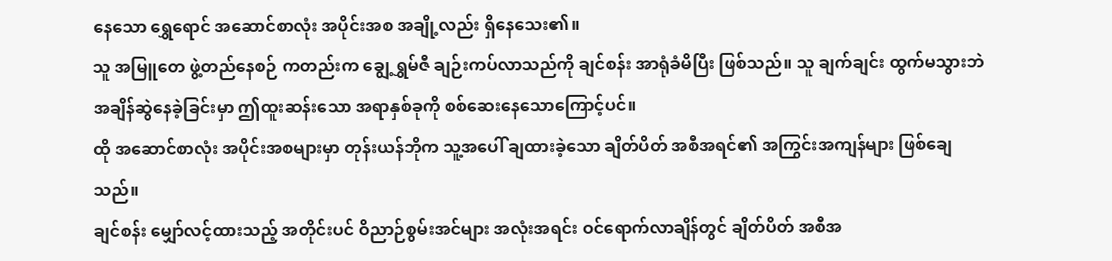နေသော ရွှေရောင် အဆောင်စာလုံး အပိုင်းအစ အချို့လည်း ရှိနေသေး၏။
သူ အမြူတေ ဖွဲ့တည်နေစဉ် ကတည်းက ချွေ့ရွှမ်ဇီ ချဉ်းကပ်လာသည်ကို ချင်စန်း အာရုံခံမိပြီး ဖြစ်သည်။ သူ ချက်ချင်း ထွက်မသွားဘဲ အချိန်ဆွဲနေခဲ့ခြင်းမှာ ဤထူးဆန်းသော အရာနှစ်ခုကို စစ်ဆေးနေသောကြောင့်ပင်။
ထို အဆောင်စာလုံး အပိုင်းအစများမှာ တုန်းယန်ဘိုက သူ့အပေါ် ချထားခဲ့သော ချိတ်ပိတ် အစီအရင်၏ အကြွင်းအကျန်များ ဖြစ်ချေသည်။
ချင်စန်း မျှော်လင့်ထားသည့် အတိုင်းပင် ဝိညာဉ်စွမ်းအင်များ အလုံးအရင်း ဝင်ရောက်လာချိန်တွင် ချိတ်ပိတ် အစီအ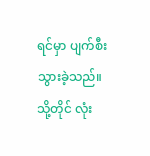ရင်မှာ ပျက်စီးသွားခဲ့သည်။ သို့တိုင် လုံး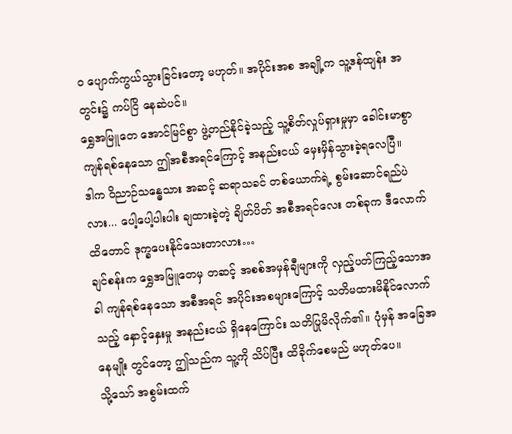ဝ ပျောက်ကွယ်သွားခြင်းတော့ မဟုတ်။ အပိုင်းအစ အချို့က သူ့ဒန်ထျန်း အတွင်း၌ ကပ်ငြိ နေဆဲပင်။
ရွှေအမြူတေ အောင်မြင်စွာ ဖွဲ့တည်နိုင်ခဲ့သည့် သူ့စိတ်လှုပ်ရှားမှုမှာ ခေါင်းမာစွာ ကျန်ရစ်နေသော ဤအစီအရင်ကြောင့် အနည်းငယ် မှေးမှိန်သွားခဲ့ရလေပြီ။
ဒါက ဝိညာဉ်သန္ဓေသား အဆင့် ဆရာသခင် တစ်ယောက်ရဲ့ စွမ်းဆောင်ရည်ပဲလား... ပေါ့ပေါ့ပါးပါး ချထားခဲ့တဲ့ ချိတ်ပိတ် အစီအရင်လေး တစ်ခုက ဒီလောက်ထိတောင် ဒုက္ခပေးနိုင်သေးတာလား…
ချင်စန်းက ရွှေအမြူတေမှ တဆင့် အစစ်အမှန်ချီများကို လှည့်ပတ်ကြည့်သောအခါ ကျန်ရစ်နေသော အစီအရင် အပိုင်းအစများကြောင့် သတိမထားမိနိုင်လောက်သည့် နှောင့်နှေးမှု အနည်းငယ် ရှိနေကြောင်း သတိပြုမိလိုက်၏။ ပုံမှန် အခြေအနေမျိုး တွင်တော့ ဤသည်က သူ့ကို သိပ်ပြီး ထိခိုက်စေမည် မဟုတ်ပေ။
သို့သော် အစွမ်းထက်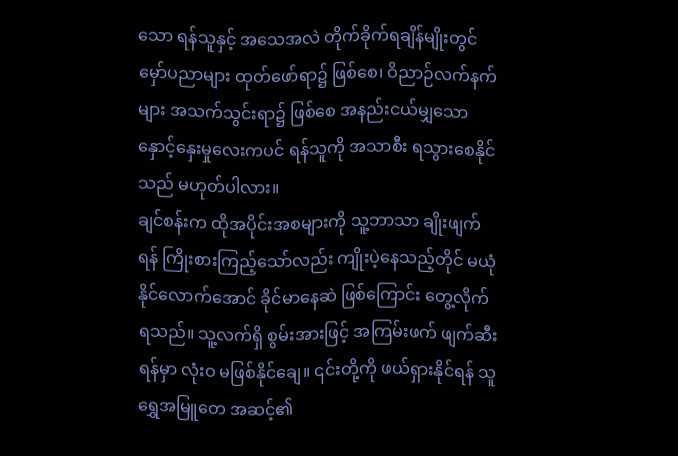သော ရန်သူနှင့် အသေအလဲ တိုက်ခိုက်ရချိန်မျိုးတွင် မှော်ပညာများ ထုတ်ဖော်ရာ၌ ဖြစ်စေ၊ ဝိညာဉ်လက်နက်များ အသက်သွင်းရာ၌ ဖြစ်စေ အနည်းငယ်မျှသော နှောင့်နှေးမှုလေးကပင် ရန်သူကို အသာစီး ရသွားစေနိုင်သည် မဟုတ်ပါလား။
ချင်စန်းက ထိုအပိုင်းအစများကို သူ့ဘာသာ ချိုးဖျက်ရန် ကြိုးစားကြည့်သော်လည်း ကျိုးပဲ့နေသည့်တိုင် မယုံနိုင်လောက်အောင် ခိုင်မာနေဆဲ ဖြစ်ကြောင်း တွေ့လိုက်ရသည်။ သူ့လက်ရှိ စွမ်းအားဖြင့် အကြမ်းဖက် ဖျက်ဆီးရန်မှာ လုံးဝ မဖြစ်နိုင်ချေ။ ၎င်းတို့ကို ဖယ်ရှားနိုင်ရန် သူ ရွှေအမြူတေ အဆင့်၏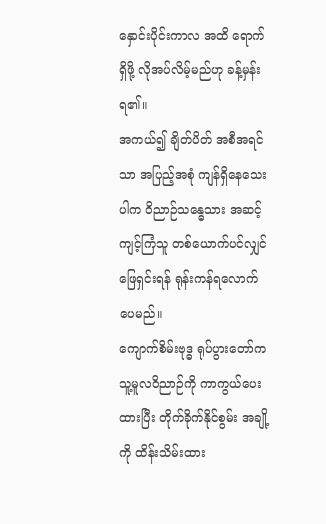နှောင်းပိုင်းကာလ အထိ ရောက်ရှိဖို့ လိုအပ်လိမ့်မည်ဟု ခန့်မှန်းရ၏။
အကယ်၍ ချိတ်ပိတ် အစီအရင်သာ အပြည့်အစုံ ကျန်ရှိနေသေးပါက ဝိညာဉ်သန္ဓေသား အဆင့် ကျင့်ကြံသူ တစ်ယောက်ပင်လျှင် ဖြေရှင်းရန် ရုန်းကန်ရလောက်ပေမည်။
ကျောက်စိမ်းဗုဒ္ဓ ရုပ်ပွားတော်က သူ့မူလဝိညာဉ်ကို ကာကွယ်ပေးထားပြီး တိုက်ခိုက်နိုင်စွမ်း အချို့ကို ထိန်းသိမ်းထား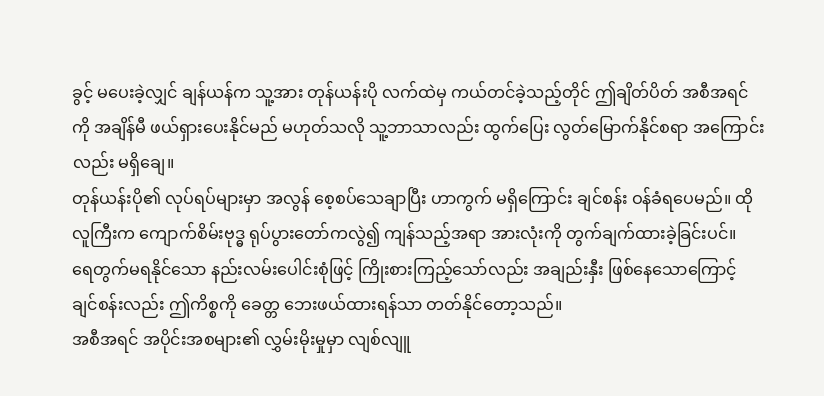ခွင့် မပေးခဲ့လျှင် ချန်ယန်က သူ့အား တုန်ယန်းပို လက်ထဲမှ ကယ်တင်ခဲ့သည့်တိုင် ဤချိတ်ပိတ် အစီအရင်ကို အချိန်မီ ဖယ်ရှားပေးနိုင်မည် မဟုတ်သလို သူ့ဘာသာလည်း ထွက်ပြေး လွတ်မြောက်နိုင်စရာ အကြောင်းလည်း မရှိချေ။
တုန်ယန်းပို၏ လုပ်ရပ်များမှာ အလွန် စေ့စပ်သေချာပြီး ဟာကွက် မရှိကြောင်း ချင်စန်း ဝန်ခံရပေမည်။ ထိုလူကြီးက ကျောက်စိမ်းဗုဒ္ဓ ရုပ်ပွားတော်ကလွဲ၍ ကျန်သည့်အရာ အားလုံးကို တွက်ချက်ထားခဲ့ခြင်းပင်။
ရေတွက်မရနိုင်သော နည်းလမ်းပေါင်းစုံဖြင့် ကြိုးစားကြည့်သော်လည်း အချည်းနှီး ဖြစ်နေသောကြောင့် ချင်စန်းလည်း ဤကိစ္စကို ခေတ္တ ဘေးဖယ်ထားရန်သာ တတ်နိုင်တော့သည်။
အစီအရင် အပိုင်းအစများ၏ လွှမ်းမိုးမှုမှာ လျစ်လျူ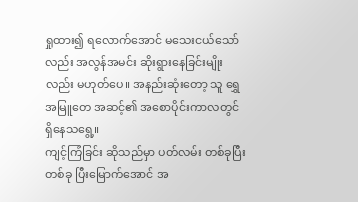ရှုထား၍ ရလောက်အောင် မသေးငယ်သော်လည်း အလွန်အမင်း ဆိုးရွားနေခြင်းမျိုးလည်း မဟုတ်ပေ။ အနည်းဆုံးတော့ သူ ရွှေအမြူတေ အဆင့်၏ အစောပိုင်းကာလတွင် ရှိနေသရွေ့။
ကျင့်ကြံခြင်း ဆိုသည်မှာ ပတ်လမ်း တစ်ခုပြီးတစ်ခု ပြီးမြောက်အောင် အ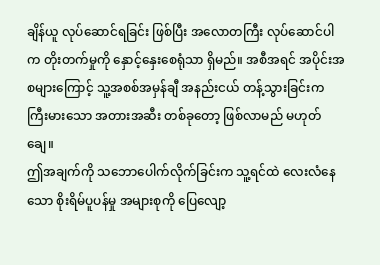ချိန်ယူ လုပ်ဆောင်ရခြင်း ဖြစ်ပြီး အလောတကြီး လုပ်ဆောင်ပါက တိုးတက်မှုကို နှောင့်နှေးစေရုံသာ ရှိမည်။ အစီအရင် အပိုင်းအစများကြောင့် သူ့အစစ်အမှန်ချီ အနည်းငယ် တန့်သွားခြင်းက ကြီးမားသော အတားအဆီး တစ်ခုတော့ ဖြစ်လာမည် မဟုတ်ချေ။
ဤအချက်ကို သဘောပေါက်လိုက်ခြင်းက သူ့ရင်ထဲ လေးလံနေသော စိုးရိမ်ပူပန်မှု အများစုကို ပြေလျော့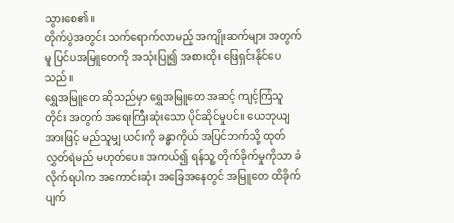သွားစေ၏။
တိုက်ပွဲအတွင်း သက်ရောက်လာမည့် အကျိုးဆက်များ အတွက်မူ ပြင်ပအမြူတေကို အသုံးပြု၍ အစားထိုး ဖြေရှင်းနိုင်ပေသည်။
ရွှေအမြူတေ ဆိုသည်မှာ ရွှေအမြူတေ အဆင့် ကျင့်ကြံသူတိုင်း အတွက် အရေးကြီးဆုံးသော ပိုင်ဆိုင်မှုပင်။ ယေဘုယျ အားဖြင့် မည်သူမျှ ယင်းကို ခန္ဓာကိုယ် အပြင်ဘက်သို့ ထုတ်လွှတ်ရဲမည် မဟုတ်ပေ။ အကယ်၍ ရန်သူ့ တိုက်ခိုက်မှုကိုသာ ခံလိုက်ရပါက အကောင်းဆုံး အခြေအနေတွင် အမြူတေ ထိခိုက်ပျက်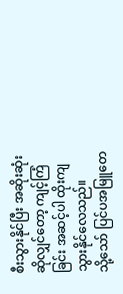စီးသွားနိုင်ပြီး အဆိုးဆုံး ဆိုလျှင်တော့ ကျင့်ကြံခြင်း အဆင့်ပါ ထိုးကျသွားနိုင်လေသည်။
သို့သော် ပြင်ပအမြူတေ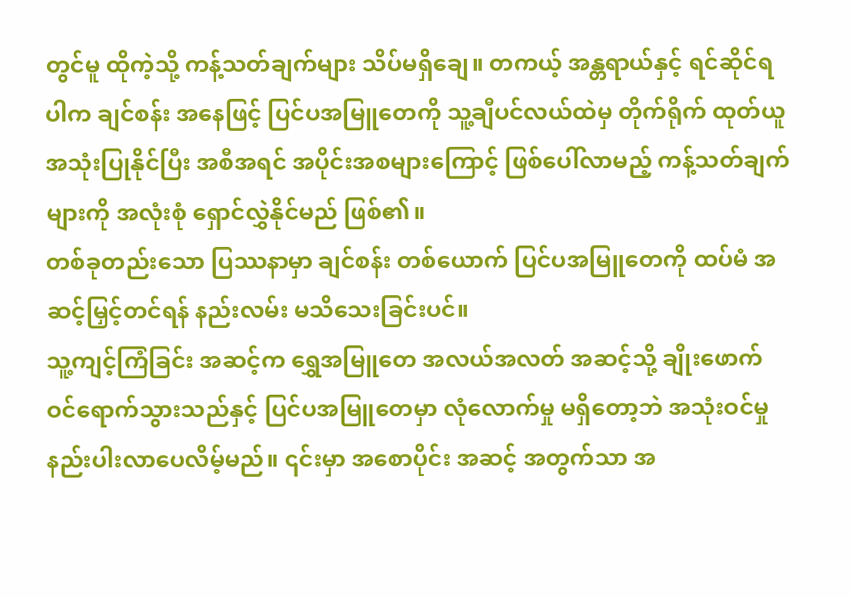တွင်မူ ထိုကဲ့သို့ ကန့်သတ်ချက်များ သိပ်မရှိချေ။ တကယ့် အန္တရာယ်နှင့် ရင်ဆိုင်ရပါက ချင်စန်း အနေဖြင့် ပြင်ပအမြူတေကို သူ့ချီပင်လယ်ထဲမှ တိုက်ရိုက် ထုတ်ယူ အသုံးပြုနိုင်ပြီး အစီအရင် အပိုင်းအစများကြောင့် ဖြစ်ပေါ်လာမည့် ကန့်သတ်ချက်များကို အလုံးစုံ ရှောင်လွှဲနိုင်မည် ဖြစ်၏။
တစ်ခုတည်းသော ပြဿနာမှာ ချင်စန်း တစ်ယောက် ပြင်ပအမြူတေကို ထပ်မံ အဆင့်မြှင့်တင်ရန် နည်းလမ်း မသိသေးခြင်းပင်။
သူ့ကျင့်ကြံခြင်း အဆင့်က ရွှေအမြူတေ အလယ်အလတ် အဆင့်သို့ ချိုးဖောက် ဝင်ရောက်သွားသည်နှင့် ပြင်ပအမြူတေမှာ လုံလောက်မှု မရှိတော့ဘဲ အသုံးဝင်မှု နည်းပါးလာပေလိမ့်မည်။ ၎င်းမှာ အစောပိုင်း အဆင့် အတွက်သာ အ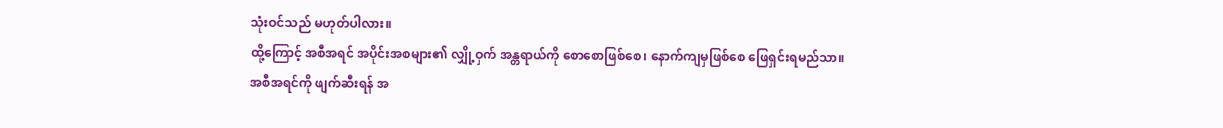သုံးဝင်သည် မဟုတ်ပါလား။
ထို့ကြောင့် အစီအရင် အပိုင်းအစများ၏ လျှို့ဝှက် အန္တရာယ်ကို စောစောဖြစ်စေ၊ နောက်ကျမှဖြစ်စေ ဖြေရှင်းရမည်သာ။
အစီအရင်ကို ဖျက်ဆီးရန် အ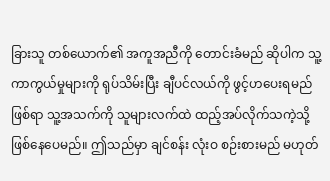ခြားသူ တစ်ယောက်၏ အကူအညီကို တောင်းခံမည် ဆိုပါက သူ့ ကာကွယ်မှုများကို ရုပ်သိမ်းပြီး ချီပင်လယ်ကို ဖွင့်ဟပေးရမည် ဖြစ်ရာ သူ့အသက်ကို သူများလက်ထဲ ထည့်အပ်လိုက်သကဲ့သို့ ဖြစ်နေပေမည်။ ဤသည်မှာ ချင်စန်း လုံးဝ စဉ်းစားမည် မဟုတ်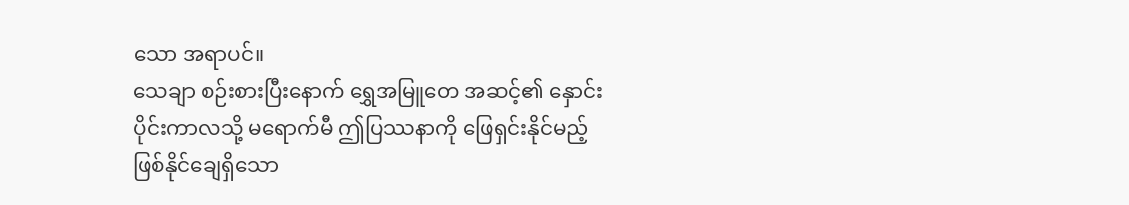သော အရာပင်။
သေချာ စဉ်းစားပြီးနောက် ရွှေအမြူတေ အဆင့်၏ နှောင်းပိုင်းကာလသို့ မရောက်မီ ဤပြဿနာကို ဖြေရှင်းနိုင်မည့် ဖြစ်နိုင်ချေရှိသော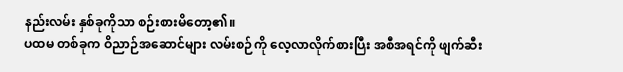နည်းလမ်း နှစ်ခုကိုသာ စဉ်းစားမိတော့၏။
ပထမ တစ်ခုက ဝိညာဉ်အဆောင်များ လမ်းစဉ်ကို လေ့လာလိုက်စားပြီး အစီအရင်ကို ဖျက်ဆီး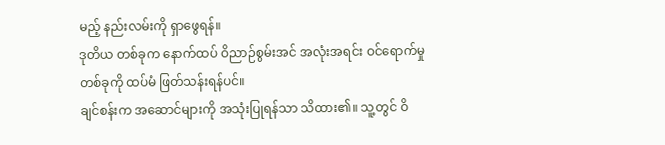မည့် နည်းလမ်းကို ရှာဖွေရန်။
ဒုတိယ တစ်ခုက နောက်ထပ် ဝိညာဉ်စွမ်းအင် အလုံးအရင်း ဝင်ရောက်မှု တစ်ခုကို ထပ်မံ ဖြတ်သန်းရန်ပင်။
ချင်စန်းက အဆောင်များကို အသုံးပြုရန်သာ သိထား၏။ သူ့တွင် ဝိ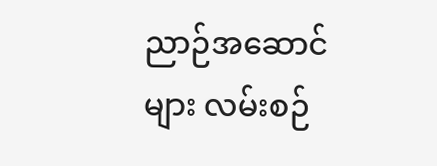ညာဉ်အဆောင်များ လမ်းစဉ်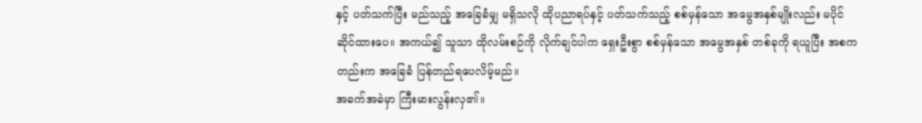နှင့် ပတ်သက်ပြီး မည်သည့် အခြေခံမျှ မရှိသလို ထိုပညာရပ်နှင့် ပတ်သက်သည့် စစ်မှန်သော အမွေအနှစ်မျိုးလည်း မပိုင်ဆိုင်ထားပေ။ အကယ်၍ သူသာ ထိုလမ်းစဉ်ကို လိုက်ချင်ပါက ရှေးဦးစွာ စစ်မှန်သော အမွေအနှစ် တစ်ခုကို ရယူပြီး အစကတည်းက အခြေခံ ပြန်တည်ရပေလိမ့်မည်။
အခက်အခဲမှာ ကြီးမားလွန်းလှ၏။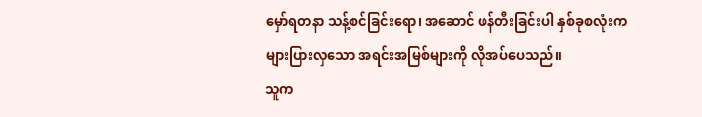မှော်ရတနာ သန့်စင်ခြင်းရော၊ အဆောင် ဖန်တီးခြင်းပါ နှစ်ခုစလုံးက များပြားလှသော အရင်းအမြစ်များကို လိုအပ်ပေသည်။
သူက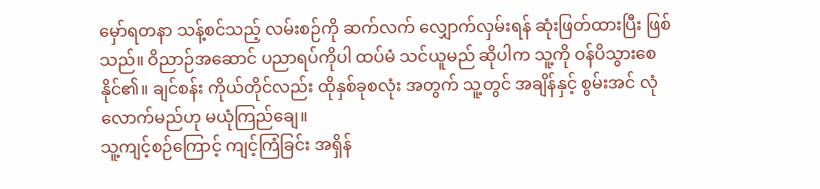မှော်ရတနာ သန့်စင်သည့် လမ်းစဉ်ကို ဆက်လက် လျှောက်လှမ်းရန် ဆုံးဖြတ်ထားပြီး ဖြစ်သည်။ ဝိညာဉ်အဆောင် ပညာရပ်ကိုပါ ထပ်မံ သင်ယူမည် ဆိုပါက သူ့ကို ဝန်ပိသွားစေနိုင်၏။ ချင်စန်း ကိုယ်တိုင်လည်း ထိုနှစ်ခုစလုံး အတွက် သူ့တွင် အချိန်နှင့် စွမ်းအင် လုံလောက်မည်ဟု မယုံကြည်ချေ။
သူ့ကျင့်စဉ်ကြောင့် ကျင့်ကြံခြင်း အရှိန်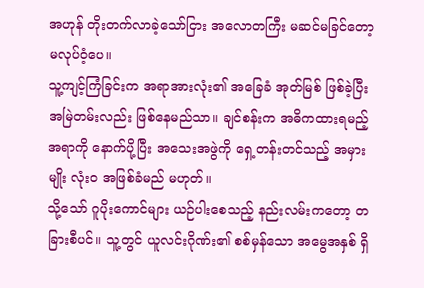အဟုန် တိုးတက်လာခဲ့သော်ငြား အလောတကြီး မဆင်မခြင်တော့ မလုပ်ဝံ့ပေ။
သူ့ကျင့်ကြံခြင်းက အရာအားလုံး၏ အခြေခံ အုတ်မြစ် ဖြစ်ခဲ့ပြီး အမြဲတမ်းလည်း ဖြစ်နေမည်သာ။ ချင်စန်းက အဓိကထားရမည့် အရာကို နောက်ပို့ပြီး အသေးအဖွဲကို ရှေ့တန်းတင်သည့် အမှားမျိုး လုံးဝ အဖြစ်ခံမည် မဟုတ်။
သို့သော် ဂူပိုးကောင်များ ယဉ်ပါးစေသည့် နည်းလမ်းကတော့ တခြားစီပင်။ သူ့တွင် ယူလင်းဂိုဏ်း၏ စစ်မှန်သော အမွေအနှစ် ရှိ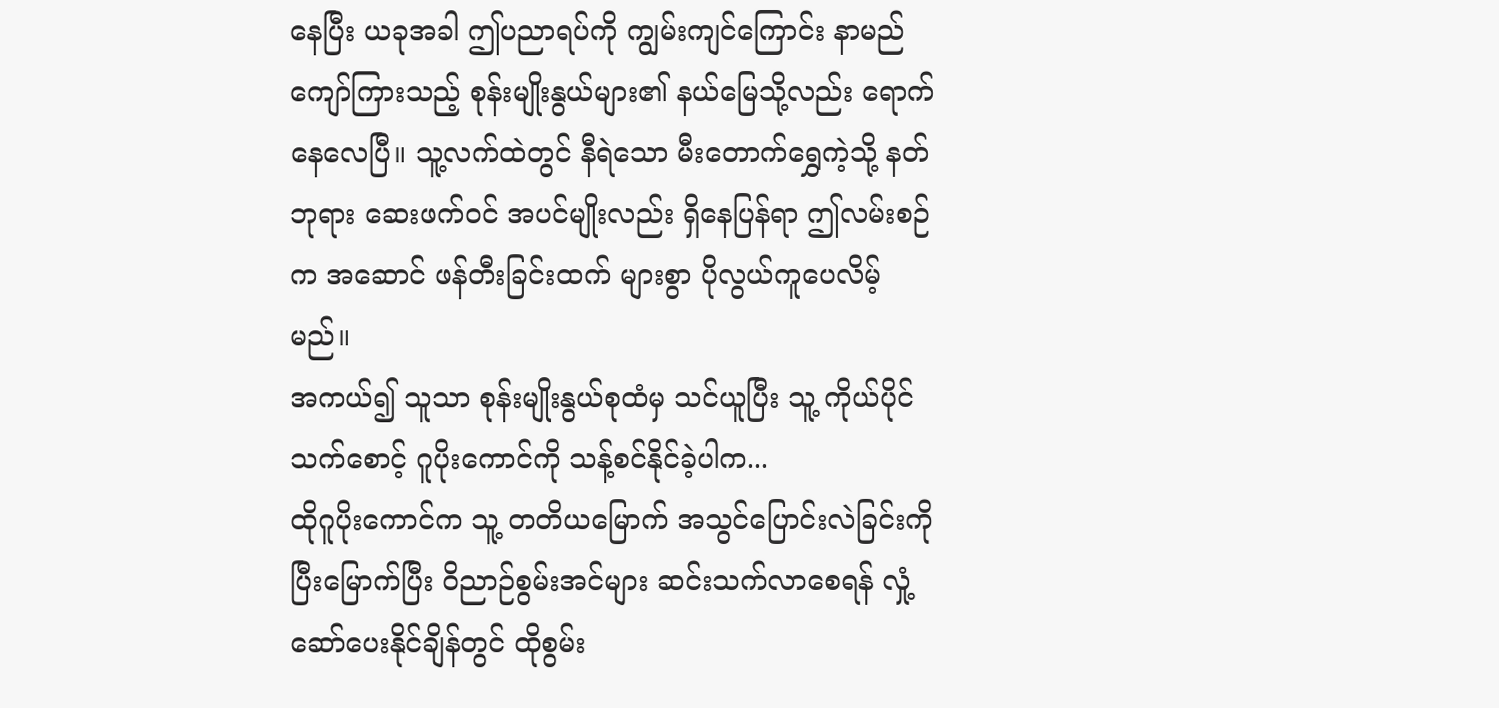နေပြီး ယခုအခါ ဤပညာရပ်ကို ကျွမ်းကျင်ကြောင်း နာမည်ကျော်ကြားသည့် စုန်းမျိုးနွယ်များ၏ နယ်မြေသို့လည်း ရောက်နေလေပြီ။ သူ့လက်ထဲတွင် နီရဲသော မီးတောက်ရွှေကဲ့သို့ နတ်ဘုရား ဆေးဖက်ဝင် အပင်မျိုးလည်း ရှိနေပြန်ရာ ဤလမ်းစဉ်က အဆောင် ဖန်တီးခြင်းထက် များစွာ ပိုလွယ်ကူပေလိမ့်မည်။
အကယ်၍ သူသာ စုန်းမျိုးနွယ်စုထံမှ သင်ယူပြီး သူ့ ကိုယ်ပိုင် သက်စောင့် ဂူပိုးကောင်ကို သန့်စင်နိုင်ခဲ့ပါက...
ထိုဂူပိုးကောင်က သူ့ တတိယမြောက် အသွင်ပြောင်းလဲခြင်းကို ပြီးမြောက်ပြီး ဝိညာဉ်စွမ်းအင်များ ဆင်းသက်လာစေရန် လှုံ့ဆော်ပေးနိုင်ချိန်တွင် ထိုစွမ်း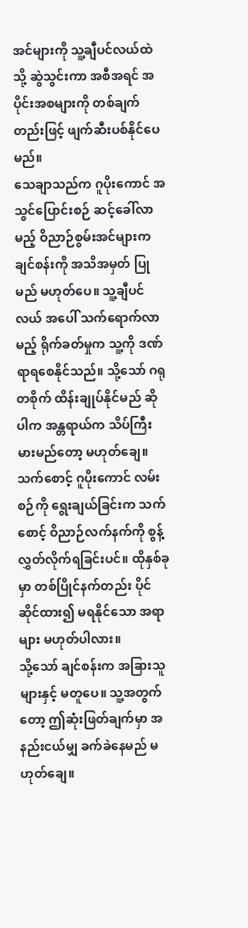အင်များကို သူ့ချီပင်လယ်ထဲသို့ ဆွဲသွင်းကာ အစီအရင် အပိုင်းအစများကို တစ်ချက်တည်းဖြင့် ဖျက်ဆီးပစ်နိုင်ပေမည်။
သေချာသည်က ဂူပိုးကောင် အသွင်ပြောင်းစဉ် ဆင့်ခေါ်လာမည့် ဝိညာဉ်စွမ်းအင်များက ချင်စန်းကို အသိအမှတ် ပြုမည် မဟုတ်ပေ။ သူ့ချီပင်လယ် အပေါ် သက်ရောက်လာမည့် ရိုက်ခတ်မှုက သူ့ကို ဒဏ်ရာရစေနိုင်သည်။ သို့သော် ဂရုတစိုက် ထိန်းချုပ်နိုင်မည် ဆိုပါက အန္တရာယ်က သိပ်ကြီးမားမည်တော့ မဟုတ်ချေ။
သက်စောင့် ဂူပိုးကောင် လမ်းစဉ်ကို ရွေးချယ်ခြင်းက သက်စောင့် ဝိညာဉ်လက်နက်ကို စွန့်လွှတ်လိုက်ရခြင်းပင်။ ထိုနှစ်ခုမှာ တစ်ပြိုင်နက်တည်း ပိုင်ဆိုင်ထား၍ မရနိုင်သော အရာများ မဟုတ်ပါလား။
သို့သော် ချင်စန်းက အခြားသူများနှင့် မတူပေ။ သူ့အတွက်တော့ ဤဆုံးဖြတ်ချက်မှာ အနည်းငယ်မျှ ခက်ခဲနေမည် မဟုတ်ချေ။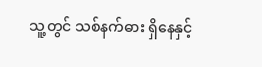သူ့တွင် သစ်နက်ဓား ရှိနေနှင့်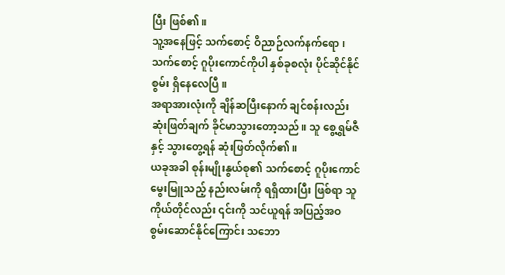ပြီး ဖြစ်၏။
သူ့အနေဖြင့် သက်စောင့် ဝိညာဉ်လက်နက်ရော၊ သက်စောင့် ဂူပိုးကောင်ကိုပါ နှစ်ခုစလုံး ပိုင်ဆိုင်နိုင်စွမ်း ရှိနေလေပြီ။
အရာအားလုံးကို ချိန်ဆပြီးနောက် ချင်စန်းလည်း ဆုံးဖြတ်ချက် ခိုင်မာသွားတော့သည်။ သူ စွေ့ရွှမ်ဇီနှင့် သွားတွေ့ရန် ဆုံးဖြတ်လိုက်၏။
ယခုအခါ စုန်းမျိုးနွယ်စု၏ သက်စောင့် ဂူပိုးကောင် မွေးမြူသည့် နည်းလမ်းကို ရရှိထားပြီး ဖြစ်ရာ သူကိုယ်တိုင်လည်း ၎င်းကို သင်ယူရန် အပြည့်အဝ စွမ်းဆောင်နိုင်ကြောင်း သဘော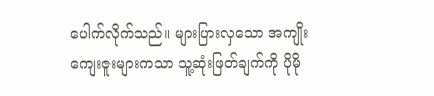ပေါက်လိုက်သည်။ များပြားလှသော အကျိုးကျေးဇူးများကသာ သူ့ဆုံးဖြတ်ချက်ကို ပိုမို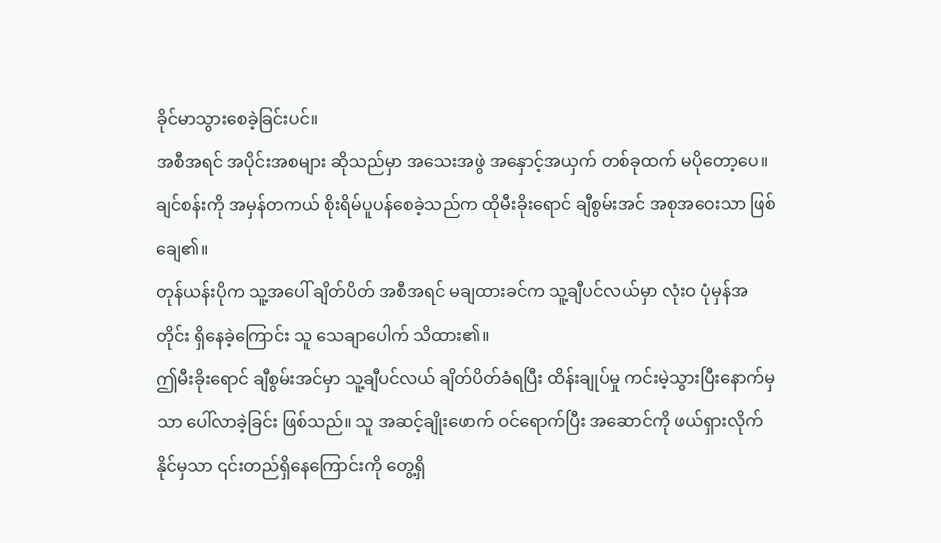ခိုင်မာသွားစေခဲ့ခြင်းပင်။
အစီအရင် အပိုင်းအစများ ဆိုသည်မှာ အသေးအဖွဲ အနှောင့်အယှက် တစ်ခုထက် မပိုတော့ပေ။
ချင်စန်းကို အမှန်တကယ် စိုးရိမ်ပူပန်စေခဲ့သည်က ထိုမီးခိုးရောင် ချီစွမ်းအင် အစုအဝေးသာ ဖြစ်ချေ၏။
တုန်ယန်းပိုက သူ့အပေါ် ချိတ်ပိတ် အစီအရင် မချထားခင်က သူ့ချီပင်လယ်မှာ လုံးဝ ပုံမှန်အတိုင်း ရှိနေခဲ့ကြောင်း သူ သေချာပေါက် သိထား၏။
ဤမီးခိုးရောင် ချီစွမ်းအင်မှာ သူ့ချီပင်လယ် ချိတ်ပိတ်ခံရပြီး ထိန်းချုပ်မှု ကင်းမဲ့သွားပြီးနောက်မှသာ ပေါ်လာခဲ့ခြင်း ဖြစ်သည်။ သူ အဆင့်ချိုးဖောက် ဝင်ရောက်ပြီး အဆောင်ကို ဖယ်ရှားလိုက်နိုင်မှသာ ၎င်းတည်ရှိနေကြောင်းကို တွေ့ရှိ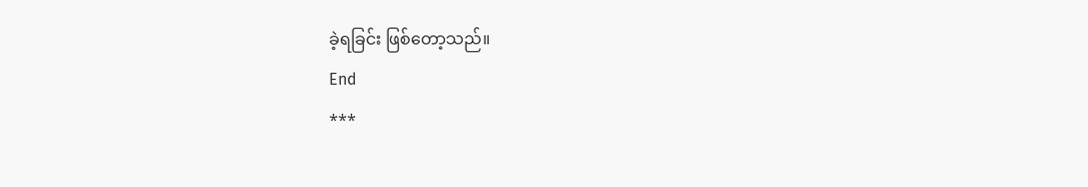ခဲ့ရခြင်း ဖြစ်တော့သည်။
End
***